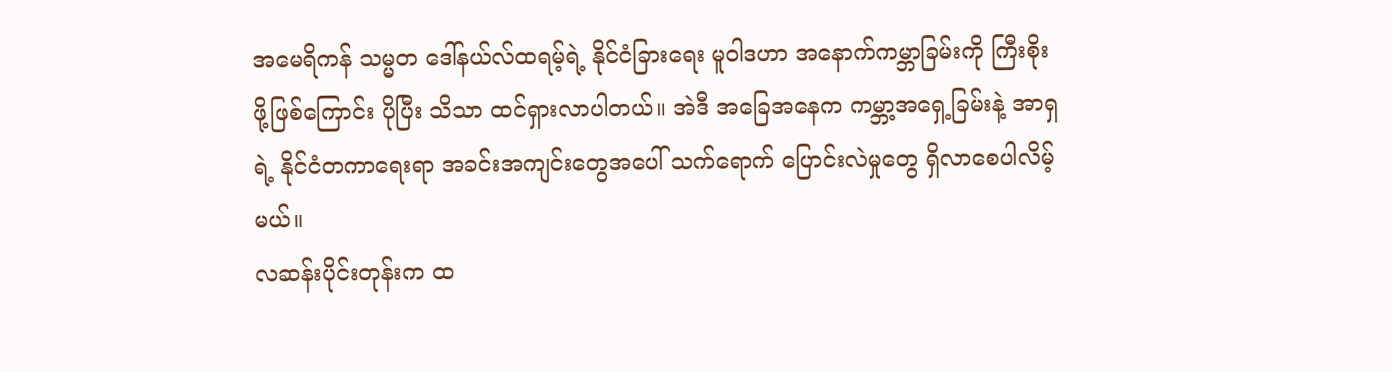အမေရိကန် သမ္မတ ဒေါ်နယ်လ်ထရမ့်ရဲ့ နိုင်ငံခြားရေး မူဝါဒဟာ အနောက်ကမ္ဘာခြမ်းကို ကြီးစိုးဖို့ဖြစ်ကြောင်း ပိုပြီး သိသာ ထင်ရှားလာပါတယ်။ အဲဒီ အခြေအနေက ကမ္ဘာ့အရှေ့ခြမ်းနဲ့ အာရှရဲ့ နိုင်ငံတကာရေးရာ အခင်းအကျင်းတွေအပေါ် သက်ရောက် ပြောင်းလဲမှုတွေ ရှိလာစေပါလိမ့်မယ်။
လဆန်းပိုင်းတုန်းက ထ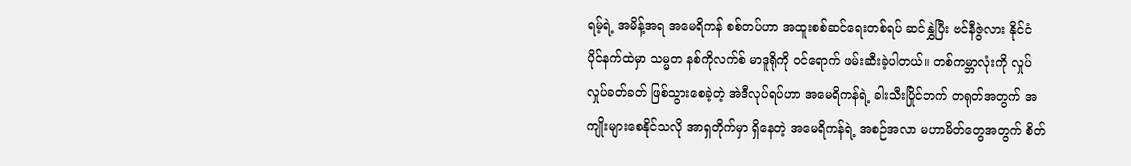ရမ့်ရဲ့ အမိန့်အရ အမေရိကန် စစ်တပ်ဟာ အထူးစစ်ဆင်ရေးတစ်ရပ် ဆင်နွှဲပြီး ဗင်နီဇွဲလား နိုင်ငံ ပိုင်နက်ထဲမှာ သမ္မတ နစ်ကိုလက်စ် မာဒူရိုကို ဝင်ရောက် ဖမ်းဆီးခဲ့ပါတယ်။ တစ်ကမ္ဘာလုံးကို လှုပ်လှုပ်ခတ်ခတ် ဖြစ်သွားစေခဲ့တဲ့ အဲဒီလုပ်ရပ်ဟာ အမေရိကန်ရဲ့ ခါးသီးပြိုင်ဘက် တရုတ်အတွက် အကျိုးများစေနိုင်သလို အာရှတိုက်မှာ ရှိနေတဲ့ အမေရိကန်ရဲ့ အစဉ်အလာ မဟာမိတ်တွေအတွက် စိတ်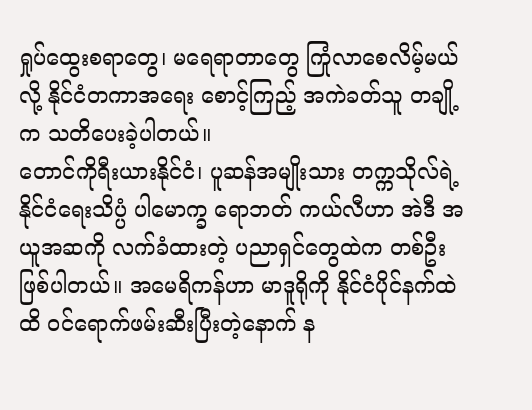ရှုပ်ထွေးစရာတွေ၊ မရေရာတာတွေ ကြုံလာစေလိမ့်မယ်လို့ နိုင်ငံတကာအရေး စောင့်ကြည့် အကဲခတ်သူ တချို့က သတိပေးခဲ့ပါတယ်။
တောင်ကိုရီးယားနိုင်ငံ၊ ပူဆန်အမျိုးသား တက္ကသိုလ်ရဲ့ နိုင်ငံရေးသိပ္ပံ ပါမောက္ခ ရောဘတ် ကယ်လီဟာ အဲဒီ အယူအဆကို လက်ခံထားတဲ့ ပညာရှင်တွေထဲက တစ်ဦး ဖြစ်ပါတယ်။ အမေရိကန်ဟာ မာဒူရိုကို နိုင်ငံပိုင်နက်ထဲထိ ဝင်ရောက်ဖမ်းဆီးပြီးတဲ့နောက် န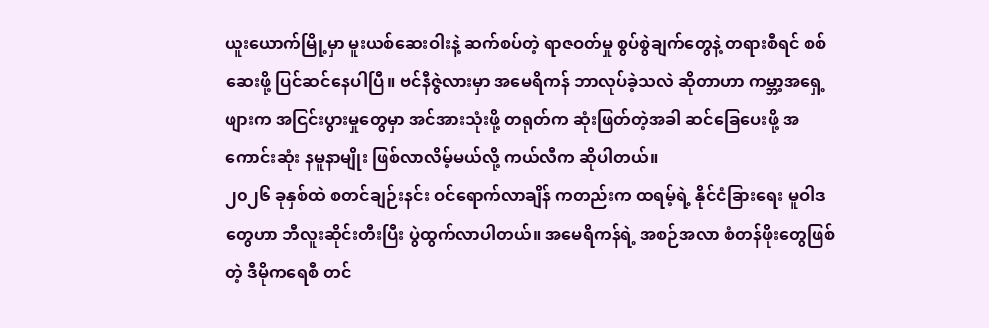ယူးယောက်မြို့မှာ မူးယစ်ဆေးဝါးနဲ့ ဆက်စပ်တဲ့ ရာဇဝတ်မှု စွပ်စွဲချက်တွေနဲ့ တရားစီရင် စစ်ဆေးဖို့ ပြင်ဆင်နေပါပြီ။ ဗင်နီဇွဲလားမှာ အမေရိကန် ဘာလုပ်ခဲ့သလဲ ဆိုတာဟာ ကမ္ဘာ့အရှေ့ဖျားက အငြင်းပွားမှုတွေမှာ အင်အားသုံးဖို့ တရုတ်က ဆုံးဖြတ်တဲ့အခါ ဆင်ခြေပေးဖို့ အကောင်းဆုံး နမူနာမျိုး ဖြစ်လာလိမ့်မယ်လို့ ကယ်လီက ဆိုပါတယ်။
၂၀၂၆ ခုနှစ်ထဲ စတင်ချဉ်းနင်း ဝင်ရောက်လာချိန် ကတည်းက ထရမ့်ရဲ့ နိုင်ငံခြားရေး မူဝါဒတွေဟာ ဘီလူးဆိုင်းတီးပြီး ပွဲထွက်လာပါတယ်။ အမေရိကန်ရဲ့ အစဉ်အလာ စံတန်ဖိုးတွေဖြစ်တဲ့ ဒီမိုကရေစီ တင်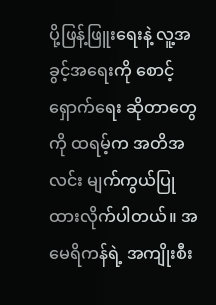ပို့ဖြန့်ဖြူးရေးနဲ့ လူ့အခွင့်အရေးကို စောင့်ရှောက်ရေး ဆိုတာတွေကို ထရမ့်က အတိအလင်း မျက်ကွယ်ပြုထားလိုက်ပါတယ်။ အမေရိကန်ရဲ့ အကျိုးစီး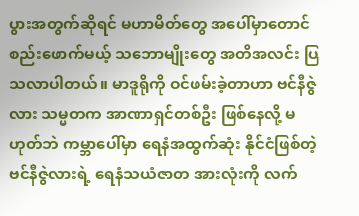ပွားအတွက်ဆိုရင် မဟာမိတ်တွေ အပေါ်မှာတောင် စည်းဖောက်မယ့် သဘောမျိုးတွေ အတိအလင်း ပြသလာပါတယ်။ မာဒူရိုကို ဝင်ဖမ်းခဲ့တာဟာ ဗင်နီဇွဲလား သမ္မတက အာဏာရှင်တစ်ဦး ဖြစ်နေလို့ မဟုတ်ဘဲ ကမ္ဘာပေါ်မှာ ရေနံအထွက်ဆုံး နိုင်ငံဖြစ်တဲ့ ဗင်နီဇွဲလားရဲ့ ရေနံသယံဇာတ အားလုံးကို လက်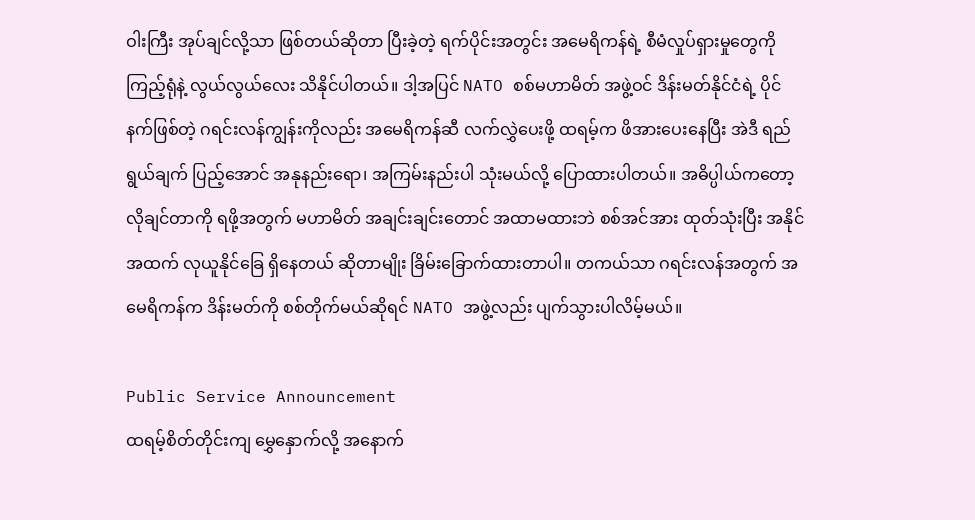ဝါးကြီး အုပ်ချင်လို့သာ ဖြစ်တယ်ဆိုတာ ပြီးခဲ့တဲ့ ရက်ပိုင်းအတွင်း အမေရိကန်ရဲ့ စီမံလှုပ်ရှားမှုတွေကို ကြည့်ရုံနဲ့ လွယ်လွယ်လေး သိနိုင်ပါတယ်။ ဒါ့အပြင် NATO စစ်မဟာမိတ် အဖွဲ့ဝင် ဒိန်းမတ်နိုင်ငံရဲ့ ပိုင်နက်ဖြစ်တဲ့ ဂရင်းလန်ကျွန်းကိုလည်း အမေရိကန်ဆီ လက်လွှဲပေးဖို့ ထရမ့်က ဖိအားပေးနေပြီး အဲဒီ ရည်ရွယ်ချက် ပြည့်အောင် အနုနည်းရော၊ အကြမ်းနည်းပါ သုံးမယ်လို့ ပြောထားပါတယ်။ အဓိပ္ပါယ်ကတော့ လိုချင်တာကို ရဖို့အတွက် မဟာမိတ် အချင်းချင်းတောင် အထာမထားဘဲ စစ်အင်အား ထုတ်သုံးပြီး အနိုင်အထက် လုယူနိုင်ခြေ ရှိနေတယ် ဆိုတာမျိုး ခြိမ်းခြောက်ထားတာပါ။ တကယ်သာ ဂရင်းလန်အတွက် အမေရိကန်က ဒိန်းမတ်ကို စစ်တိုက်မယ်ဆိုရင် NATO အဖွဲ့လည်း ပျက်သွားပါလိမ့်မယ်။

Public Service Announcement
ထရမ့်စိတ်တိုင်းကျ မွှေနှောက်လို့ အနောက်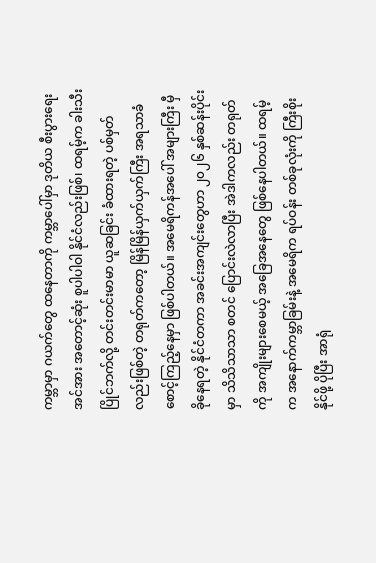ကမ္ဘာမှာ ဂယက်တွေ ထနေတာကို ကမ္ဘာပေါ်မှာ ဒုတိယ စီးပွားရေးအင်အား အတောင့်ဆုံး စူပါပါဝါ နိုင်ငံလည်းဖြစ်၊ ထရမ့်က ခါးသီးပြိုင်ဘက်လို့ တင်းတင်းမာမာ ယူဆခြင်း ခံထားရတဲ့ ပစ်မှတ်လည်းဖြစ်တဲ့ တရုတ်ကတော့ မြိန်မြိန်ယှက်ယှက်ကြီး အရသာခံ စောင့်ကြည့်နေမှာ ဖြစ်ပါတယ်။ အမေရိကန်အပေါ် အများကြီး မှီခိုနေရတဲ့ နိုင်ငံတကာ အခင်းအကျင်းတွေဟာ ၂၀၂၆ နှစ်ဆန်းပိုင်းမှာ သိသိသာသာ စတင် ပြောင်းလဲလာပြီး အဲဒါကလည်း တရုတ်ကို အကျိုးများစေမယ့် အခြေအနေတွေ ဖြစ်နေပါတယ်။ ထရမ့်က အနောက်ကမ္ဘာခြမ်းနဲ့ အမေရိက ရပ်ဝန်း တစ်ခုလုံးကို ကြီးစိုးနိုင်ဖို့ ပိုပြီး အာရုံ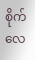စိုက်လေ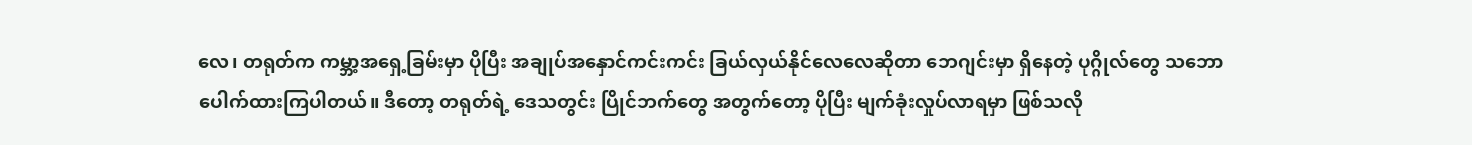လေ၊ တရုတ်က ကမ္ဘာ့အရှေ့ခြမ်းမှာ ပိုပြီး အချုပ်အနှောင်ကင်းကင်း ခြယ်လှယ်နိုင်လေလေဆိုတာ ဘေဂျင်းမှာ ရှိနေတဲ့ ပုဂ္ဂိုလ်တွေ သဘောပေါက်ထားကြပါတယ်။ ဒီတော့ တရုတ်ရဲ့ ဒေသတွင်း ပြိုင်ဘက်တွေ အတွက်တော့ ပိုပြီး မျက်ခုံးလှုပ်လာရမှာ ဖြစ်သလို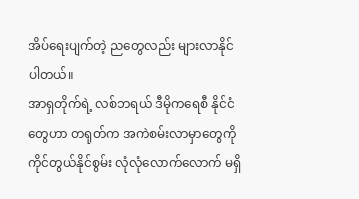အိပ်ရေးပျက်တဲ့ ညတွေလည်း များလာနိုင်ပါတယ်။
အာရှတိုက်ရဲ့ လစ်ဘရယ် ဒီမိုကရေစီ နိုင်ငံတွေဟာ တရုတ်က အကဲစမ်းလာမှာတွေကို ကိုင်တွယ်နိုင်စွမ်း လုံလုံလောက်လောက် မရှိ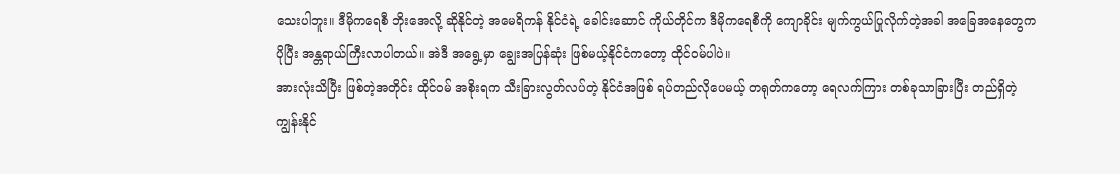သေးပါဘူး။ ဒီမိုကရေစီ ဘိုးအေလို့ ဆိုနိုင်တဲ့ အမေရိကန် နိုင်ငံရဲ့ ခေါင်းဆောင် ကိုယ်တိုင်က ဒီမိုကရေစီကို ကျောခိုင်း မျက်ကွယ်ပြုလိုက်တဲ့အခါ အခြေအနေတွေက ပိုပြီး အန္တရာယ်ကြီးလာပါတယ်။ အဲဒီ အရွေ့မှာ ချွေးအပြန်ဆုံး ဖြစ်မယ့်နိုင်ငံကတော့ ထိုင်ဝမ်ပါပဲ။
အားလုံးသိပြီး ဖြစ်တဲ့အတိုင်း ထိုင်ဝမ် အစိုးရက သီးခြားလွတ်လပ်တဲ့ နိုင်ငံအဖြစ် ရပ်တည်လိုပေမယ့် တရုတ်ကတော့ ရေလက်ကြား တစ်ခုသာခြားပြီး တည်ရှိတဲ့ ကျွန်းနိုင်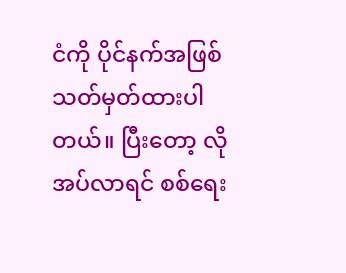ငံကို ပိုင်နက်အဖြစ် သတ်မှတ်ထားပါတယ်။ ပြီးတော့ လိုအပ်လာရင် စစ်ရေး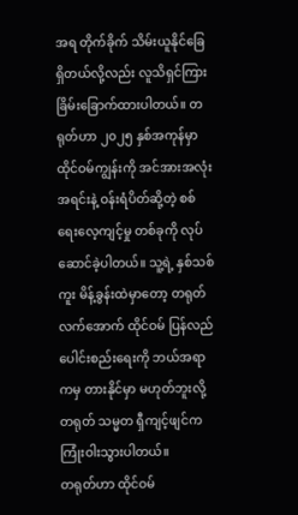အရ တိုက်ခိုက် သိမ်းယူနိုင်ခြေ ရှိတယ်လို့လည်း လူသိရှင်ကြား ခြိမ်းခြောက်ထားပါတယ်။ တရုတ်ဟာ ၂၀၂၅ နှစ်အကုန်မှာ ထိုင်ဝမ်ကျွန်းကို အင်အားအလုံးအရင်းနဲ့ ဝန်းရံပိတ်ဆို့တဲ့ စစ်ရေးလေ့ကျင့်မှု တစ်ခုကို လုပ်ဆောင်ခဲ့ပါတယ်။ သူ့ရဲ့ နှစ်သစ်ကူး မိန့်ခွန်းထဲမှာတော့ တရုတ်လက်အောက် ထိုင်ဝမ် ပြန်လည် ပေါင်းစည်းရေးကို ဘယ်အရာကမှ တားနိုင်မှာ မဟုတ်ဘူးလို့ တရုတ် သမ္မတ ရှီကျင့်ဖျင်က ကြုံးဝါးသွားပါတယ်။
တရုတ်ဟာ ထိုင်ဝမ်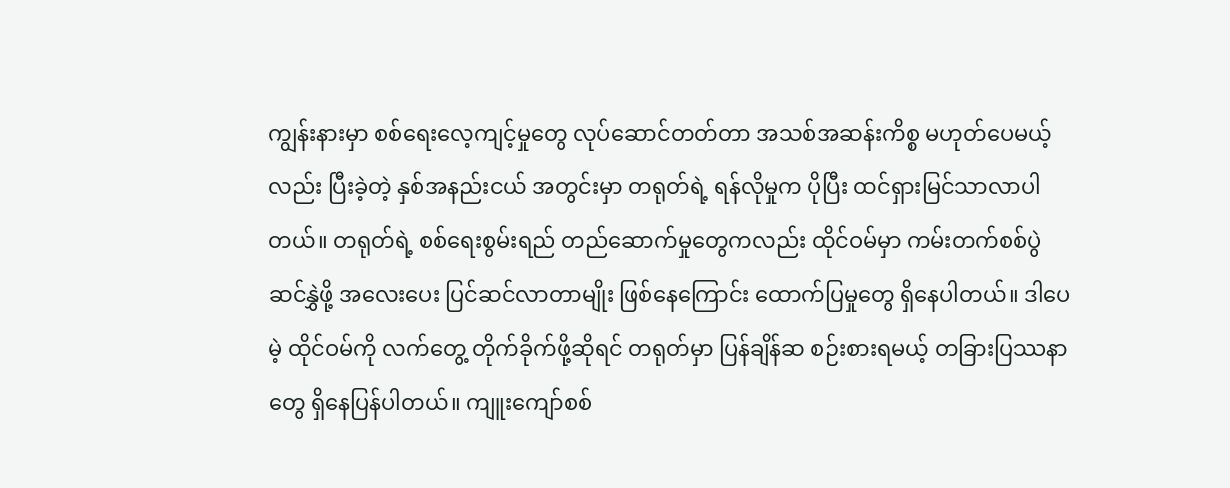ကျွန်းနားမှာ စစ်ရေးလေ့ကျင့်မှုတွေ လုပ်ဆောင်တတ်တာ အသစ်အဆန်းကိစ္စ မဟုတ်ပေမယ့်လည်း ပြီးခဲ့တဲ့ နှစ်အနည်းငယ် အတွင်းမှာ တရုတ်ရဲ့ ရန်လိုမှုက ပိုပြီး ထင်ရှားမြင်သာလာပါတယ်။ တရုတ်ရဲ့ စစ်ရေးစွမ်းရည် တည်ဆောက်မှုတွေကလည်း ထိုင်ဝမ်မှာ ကမ်းတက်စစ်ပွဲ ဆင်နွှဲဖို့ အလေးပေး ပြင်ဆင်လာတာမျိုး ဖြစ်နေကြောင်း ထောက်ပြမှုတွေ ရှိနေပါတယ်။ ဒါပေမဲ့ ထိုင်ဝမ်ကို လက်တွေ့ တိုက်ခိုက်ဖို့ဆိုရင် တရုတ်မှာ ပြန်ချိန်ဆ စဉ်းစားရမယ့် တခြားပြဿနာတွေ ရှိနေပြန်ပါတယ်။ ကျူးကျော်စစ်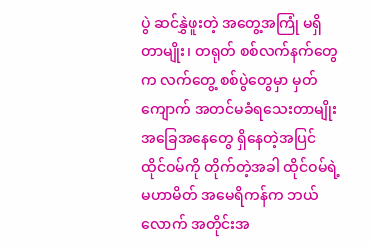ပွဲ ဆင်နွှဲဖူးတဲ့ အတွေ့အကြုံ မရှိတာမျိုး၊ တရုတ် စစ်လက်နက်တွေက လက်တွေ့ စစ်ပွဲတွေမှာ မှတ်ကျောက် အတင်မခံရသေးတာမျိုး အခြေအနေတွေ ရှိနေတဲ့အပြင် ထိုင်ဝမ်ကို တိုက်တဲ့အခါ ထိုင်ဝမ်ရဲ့ မဟာမိတ် အမေရိကန်က ဘယ်လောက် အတိုင်းအ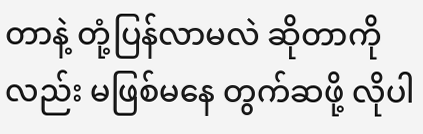တာနဲ့ တုံ့ပြန်လာမလဲ ဆိုတာကိုလည်း မဖြစ်မနေ တွက်ဆဖို့ လိုပါ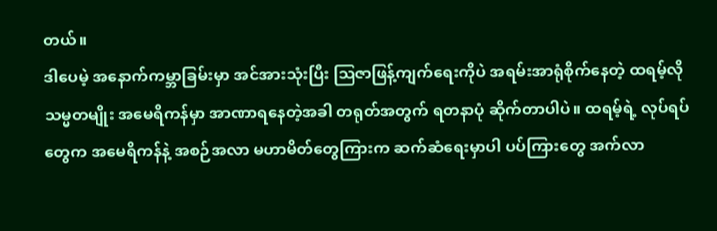တယ်။
ဒါပေမဲ့ အနောက်ကမ္ဘာခြမ်းမှာ အင်အားသုံးပြီး ဩဇာဖြန့်ကျက်ရေးကိုပဲ အရမ်းအာရုံစိုက်နေတဲ့ ထရမ့်လို သမ္မတမျိုး အမေရိကန်မှာ အာဏာရနေတဲ့အခါ တရုတ်အတွက် ရတနာပုံ ဆိုက်တာပါပဲ။ ထရမ့်ရဲ့ လုပ်ရပ်တွေက အမေရိကန်နဲ့ အစဉ်အလာ မဟာမိတ်တွေကြားက ဆက်ဆံရေးမှာပါ ပပ်ကြားတွေ အက်လာ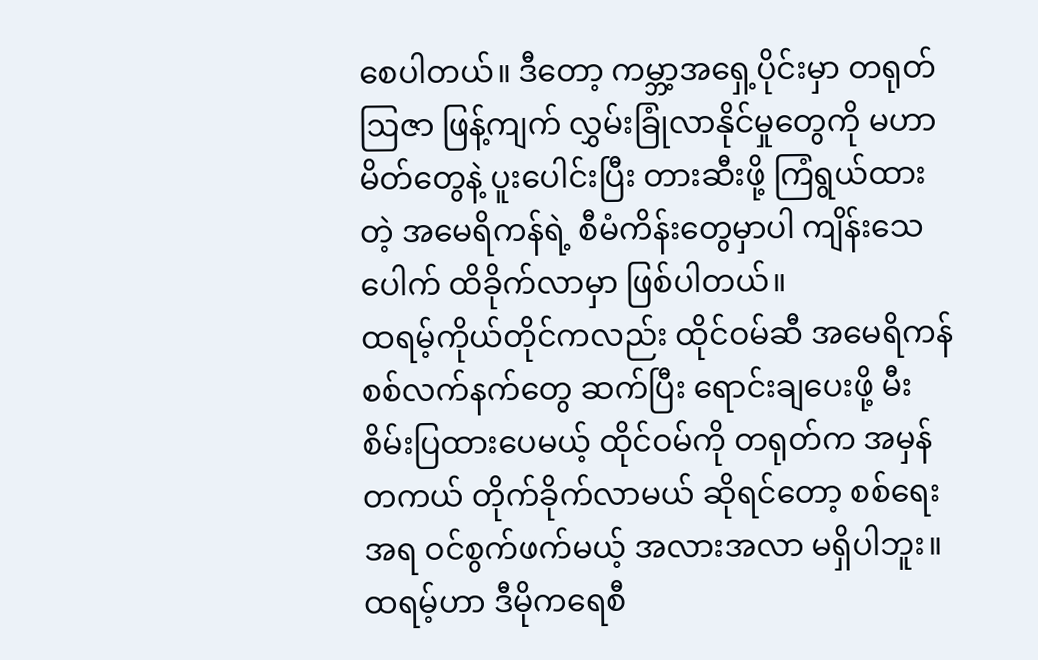စေပါတယ်။ ဒီတော့ ကမ္ဘာ့အရှေ့ပိုင်းမှာ တရုတ်ဩဇာ ဖြန့်ကျက် လွှမ်းခြုံလာနိုင်မှုတွေကို မဟာမိတ်တွေနဲ့ ပူးပေါင်းပြီး တားဆီးဖို့ ကြံရွယ်ထားတဲ့ အမေရိကန်ရဲ့ စီမံကိန်းတွေမှာပါ ကျိန်းသေပေါက် ထိခိုက်လာမှာ ဖြစ်ပါတယ်။
ထရမ့်ကိုယ်တိုင်ကလည်း ထိုင်ဝမ်ဆီ အမေရိကန် စစ်လက်နက်တွေ ဆက်ပြီး ရောင်းချပေးဖို့ မီးစိမ်းပြထားပေမယ့် ထိုင်ဝမ်ကို တရုတ်က အမှန်တကယ် တိုက်ခိုက်လာမယ် ဆိုရင်တော့ စစ်ရေးအရ ဝင်စွက်ဖက်မယ့် အလားအလာ မရှိပါဘူး။ ထရမ့်ဟာ ဒီမိုကရေစီ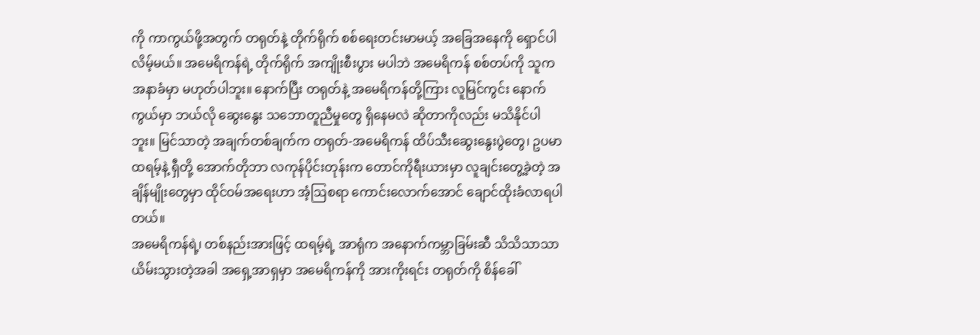ကို ကာကွယ်ဖို့အတွက် တရုတ်နဲ့ တိုက်ရိုက် စစ်ရေးတင်းမာမယ့် အခြေအနေကို ရှောင်ပါလိမ့်မယ်။ အမေရိကန်ရဲ့ တိုက်ရိုက် အကျိုးစီးပွား မပါဘဲ အမေရိကန် စစ်တပ်ကို သူက အနာခံမှာ မဟုတ်ပါဘူး။ နောက်ပြီး တရုတ်နဲ့ အမေရိကန်တို့ကြား လူမြင်ကွင်း နောက်ကွယ်မှာ ဘယ်လို ဆွေးနွေး သဘောတူညီမှုတွေ ရှိနေမလဲ ဆိုတာကိုလည်း မသိနိုင်ပါဘူး။ မြင်သာတဲ့ အချက်တစ်ချက်က တရုတ်-အမေရိကန် ထိပ်သီးဆွေးနွေးပွဲတွေ၊ ဥပမာ ထရမ့်နဲ့ ရှီတို့ အောက်တိုဘာ လကုန်ပိုင်းတုန်းက တောင်ကိုရီးယားမှာ လူချင်းတွေ့ခဲ့တဲ့ အချိန်မျိုးတွေမှာ ထိုင်ဝမ်အရေးဟာ အံ့ဩစရာ ကောင်းလောက်အောင် ချောင်ထိုးခံလာရပါတယ်။
အမေရိကန်ရဲ့၊ တစ်နည်းအားဖြင့် ထရမ့်ရဲ့ အာရုံက အနောက်ကမ္ဘာခြမ်းဆီ သိသိသာသာ ယိမ်းသွားတဲ့အခါ အရှေ့အာရှမှာ အမေရိကန်ကို အားကိုးရင်း တရုတ်ကို စိန်ခေါ်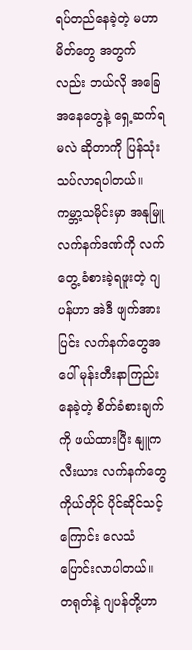ရပ်တည်နေခဲ့တဲ့ မဟာမိတ်တွေ အတွက်လည်း ဘယ်လို အခြေအနေတွေနဲ့ ရှေ့ဆက်ရမလဲ ဆိုတာကို ပြန်သုံးသပ်လာရပါတယ်။ ကမ္ဘာ့သမိုင်းမှာ အနုမြူလက်နက်ဒဏ်ကို လက်တွေ့ ခံစားခဲ့ရဖူးတဲ့ ဂျပန်ဟာ အဲဒီ ဖျက်အားပြင်း လက်နက်တွေအပေါ် မုန်းတီးနာကြည်းနေခဲ့တဲ့ စိတ်ခံစားချက်ကို ဖယ်ထားပြီး နျူကလီးယား လက်နက်တွေ ကိုယ်တိုင် ပိုင်ဆိုင်သင့်ကြောင်း လေသံပြောင်းလာပါတယ်။ တရုတ်နဲ့ ဂျပန်တို့ဟာ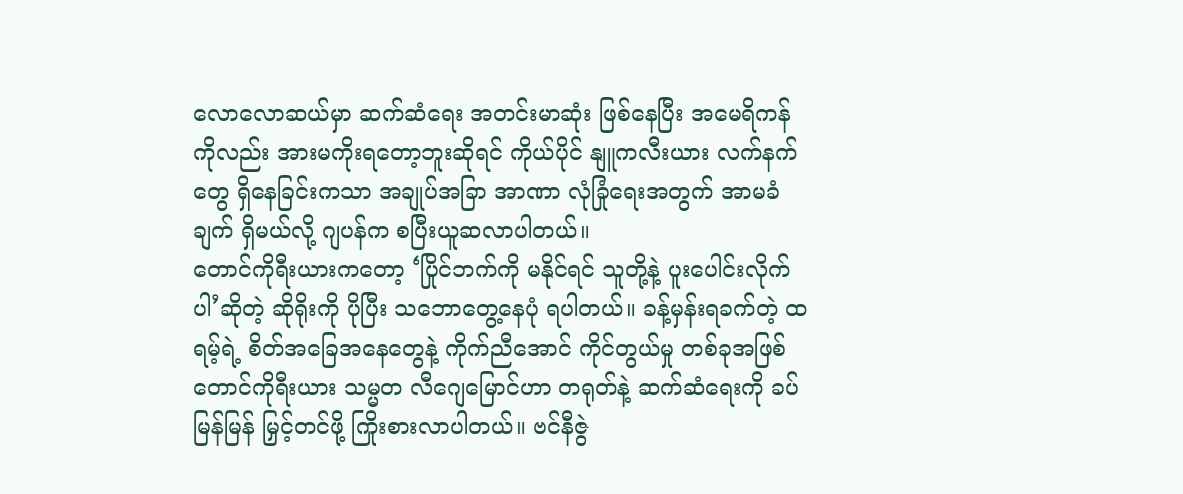လောလောဆယ်မှာ ဆက်ဆံရေး အတင်းမာဆုံး ဖြစ်နေပြီး အမေရိကန်ကိုလည်း အားမကိုးရတော့ဘူးဆိုရင် ကိုယ်ပိုင် နျူကလီးယား လက်နက်တွေ ရှိနေခြင်းကသာ အချုပ်အခြာ အာဏာ လုံခြုံရေးအတွက် အာမခံချက် ရှိမယ်လို့ ဂျပန်က စပြီးယူဆလာပါတယ်။
တောင်ကိုရီးယားကတော့ ‘ပြိုင်ဘက်ကို မနိုင်ရင် သူတို့နဲ့ ပူးပေါင်းလိုက်ပါ’ဆိုတဲ့ ဆိုရိုးကို ပိုပြီး သဘောတွေ့နေပုံ ရပါတယ်။ ခန့်မှန်းရခက်တဲ့ ထရမ့်ရဲ့ စိတ်အခြေအနေတွေနဲ့ ကိုက်ညီအောင် ကိုင်တွယ်မှု တစ်ခုအဖြစ် တောင်ကိုရီးယား သမ္မတ လီဂျေမြောင်ဟာ တရုတ်နဲ့ ဆက်ဆံရေးကို ခပ်မြန်မြန် မြှင့်တင်ဖို့ ကြိုးစားလာပါတယ်။ ဗင်နီဇွဲ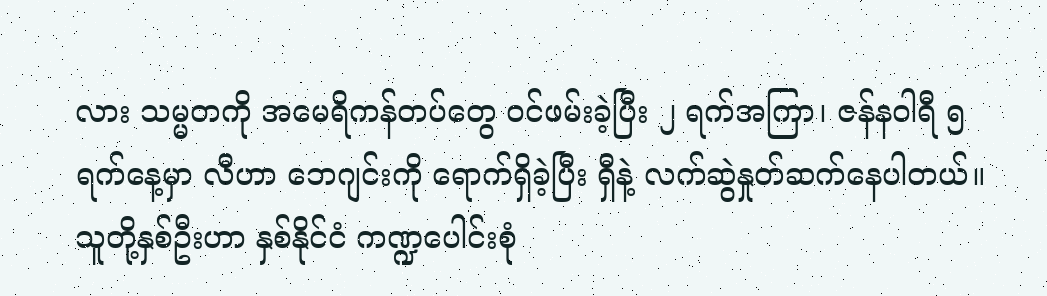လား သမ္မတကို အမေရိကန်တပ်တွေ ဝင်ဖမ်းခဲ့ပြီး ၂ ရက်အကြာ၊ ဇန်နဝါရီ ၅ ရက်နေ့မှာ လီဟာ ဘေဂျင်းကို ရောက်ရှိခဲ့ပြီး ရှီနဲ့ လက်ဆွဲနှုတ်ဆက်နေပါတယ်။ သူတို့နှစ်ဦးဟာ နှစ်နိုင်ငံ ကဏ္ဍပေါင်းစုံ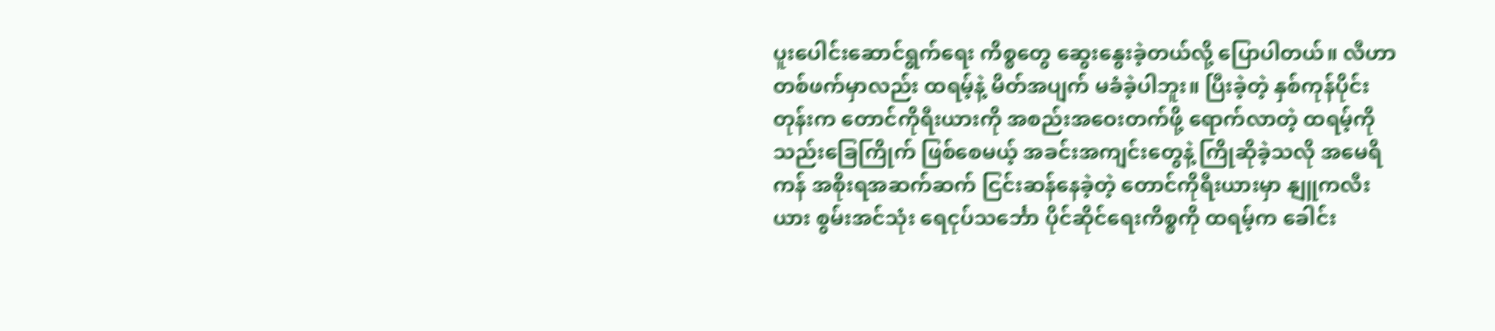ပူးပေါင်းဆောင်ရွက်ရေး ကိစ္စတွေ ဆွေးနွေးခဲ့တယ်လို့ ပြောပါတယ်။ လီဟာ တစ်ဖက်မှာလည်း ထရမ့်နဲ့ မိတ်အပျက် မခံခဲ့ပါဘူး။ ပြီးခဲ့တဲ့ နှစ်ကုန်ပိုင်းတုန်းက တောင်ကိုရီးယားကို အစည်းအဝေးတက်ဖို့ ရောက်လာတဲ့ ထရမ့်ကို သည်းခြေကြိုက် ဖြစ်စေမယ့် အခင်းအကျင်းတွေနဲ့ ကြိုဆိုခဲ့သလို အမေရိကန် အစိုးရအဆက်ဆက် ငြင်းဆန်နေခဲ့တဲ့ တောင်ကိုရီးယားမှာ နျူကလီးယား စွမ်းအင်သုံး ရေငုပ်သင်္ဘော ပိုင်ဆိုင်ရေးကိစ္စကို ထရမ့်က ခေါင်း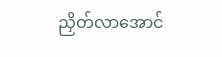ညှိတ်လာအောင်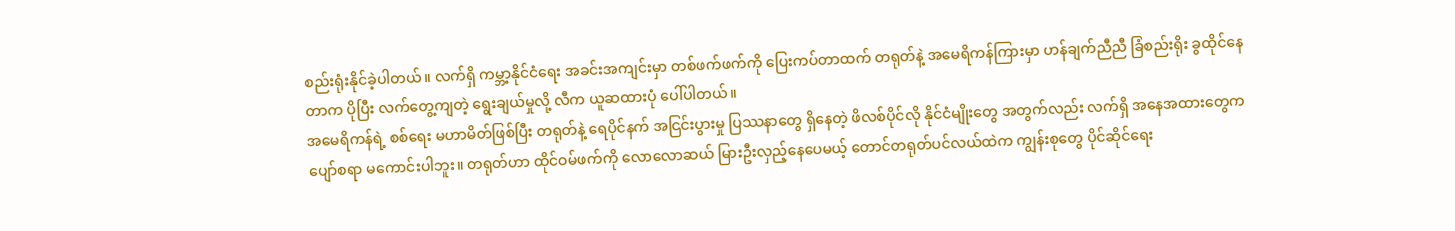စည်းရုံးနိုင်ခဲ့ပါတယ်။ လက်ရှိ ကမ္ဘာ့နိုင်ငံရေး အခင်းအကျင်းမှာ တစ်ဖက်ဖက်ကို ပြေးကပ်တာထက် တရုတ်နဲ့ အမေရိကန်ကြားမှာ ဟန်ချက်ညီညီ ခြံစည်းရိုး ခွထိုင်နေတာက ပိုပြီး လက်တွေ့ကျတဲ့ ရွေးချယ်မှုလို့ လီက ယူဆထားပုံ ပေါ်ပါတယ်။
အမေရိကန်ရဲ့ စစ်ရေး မဟာမိတ်ဖြစ်ပြီး တရုတ်နဲ့ ရေပိုင်နက် အငြင်းပွားမှု ပြဿနာတွေ ရှိနေတဲ့ ဖိလစ်ပိုင်လို နိုင်ငံမျိုးတွေ အတွက်လည်း လက်ရှိ အနေအထားတွေက ပျော်စရာ မကောင်းပါဘူး။ တရုတ်ဟာ ထိုင်ဝမ်ဖက်ကို လောလောဆယ် မြားဦးလှည့်နေပေမယ့် တောင်တရုတ်ပင်လယ်ထဲက ကျွန်းစုတွေ ပိုင်ဆိုင်ရေး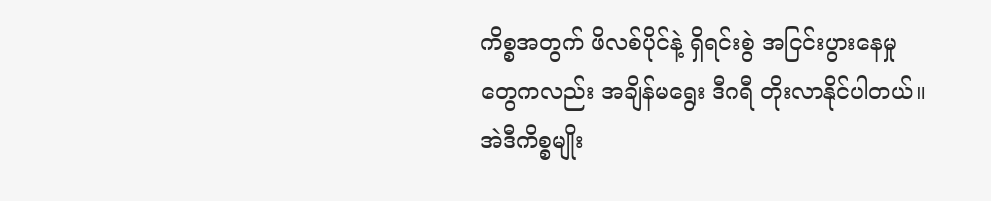ကိစ္စအတွက် ဖိလစ်ပိုင်နဲ့ ရှိရင်းစွဲ အငြင်းပွားနေမှုတွေကလည်း အချိန်မရွေး ဒီဂရီ တိုးလာနိုင်ပါတယ်။ အဲဒီကိစ္စမျိုး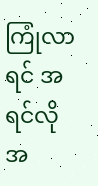ကြုံလာရင် အရင်လို အ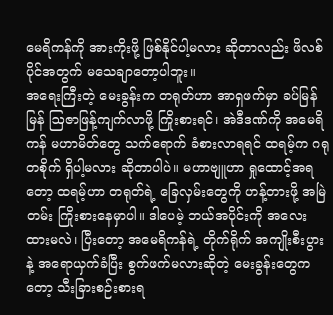မေရိကန်ကို အားကိုးဖို့ ဖြစ်နိုင်ပါ့မလား ဆိုတာလည်း ဖိလစ်ပိုင်အတွက် မသေချာတော့ပါဘူး။
အရေးကြီးတဲ့ မေးခွန်းက တရုတ်ဟာ အာရှဖက်မှာ ခပ်မြန်မြန် ဩဇာဖြန့်ကျက်လာဖို့ ကြိုးစားရင်၊ အဲဒီဒဏ်ကို အမေရိကန် မဟာမိတ်တွေ သက်ရောက် ခံစားလာရရင် ထရမ့်က ဂရုတစိုက် ရှိပါ့မလား ဆိုတာပါပဲ။ မဟာဗျူဟာ ရှုထောင့်အရတော့ ထရမ့်ဟာ တရုတ်ရဲ့ ခြေလှမ်းတွေကို ဟန့်တားဖို့ အမြဲတမ်း ကြိုးစားနေမှာပါ။ ဒါပေမဲ့ ဘယ်အပိုင်းကို အလေးထားမလဲ၊ ပြီးတော့ အမေရိကန်ရဲ့ တိုက်ရိုက် အကျိုးစီးပွားနဲ့ အရောယှက်ခံပြီး စွက်ဖက်မလားဆိုတဲ့ မေးခွန်းတွေကတော့ သီးခြားစဉ်းစားရ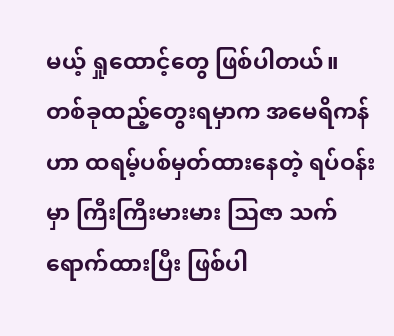မယ့် ရှုထောင့်တွေ ဖြစ်ပါတယ်။
တစ်ခုထည့်တွေးရမှာက အမေရိကန်ဟာ ထရမ့်ပစ်မှတ်ထားနေတဲ့ ရပ်ဝန်းမှာ ကြီးကြီးမားမား ဩဇာ သက်ရောက်ထားပြီး ဖြစ်ပါ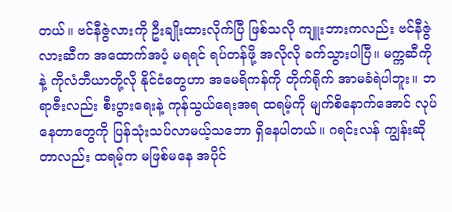တယ်။ ဗင်နီဇွဲလားကို ဦးချိုးထားလိုက်ပြီ ဖြစ်သလို ကျူးဘားကလည်း ဗင်နီဇွဲလားဆီက အထောက်အပံ့ မရရင် ရပ်တန်ဖို့ အလိုလို ခက်သွားပါပြီ။ မက္ကဆီကိုနဲ့ ကိုလံဘီယာတို့လို နိုင်ငံတွေဟာ အမေရိကန်ကို တိုက်ရိုက် အာမခံရဲပါဘူး။ ဘရာဇီးလည်း စီးပွားရေးနဲ့ ကုန်သွယ်ရေးအရ ထရမ့်ကို မျက်စိနောက်အောင် လုပ်နေတာတွေကို ပြန်သုံးသပ်လာမယ့်သဘော ရှိနေပါတယ်။ ဂရင်းလန် ကျွန်းဆိုတာလည်း ထရမ့်က မဖြစ်မနေ အပိုင်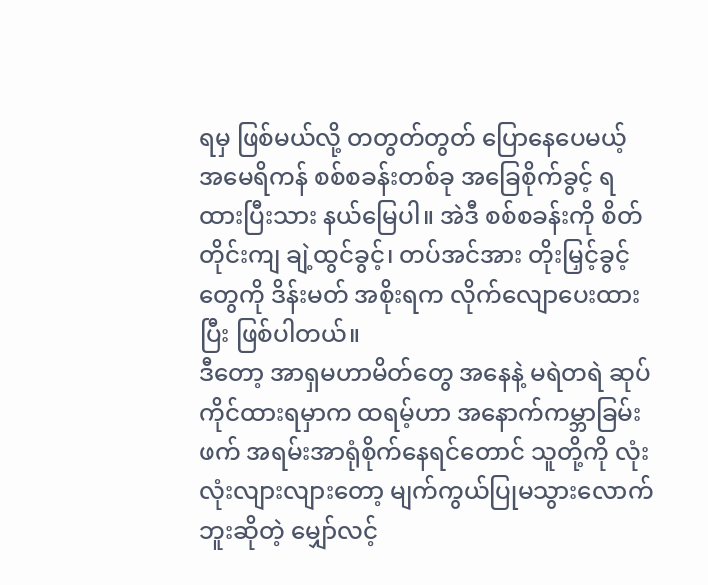ရမှ ဖြစ်မယ်လို့ တတွတ်တွတ် ပြောနေပေမယ့် အမေရိကန် စစ်စခန်းတစ်ခု အခြေစိုက်ခွင့် ရထားပြီးသား နယ်မြေပါ။ အဲဒီ စစ်စခန်းကို စိတ်တိုင်းကျ ချဲ့ထွင်ခွင့်၊ တပ်အင်အား တိုးမြှင့်ခွင့်တွေကို ဒိန်းမတ် အစိုးရက လိုက်လျောပေးထားပြီး ဖြစ်ပါတယ်။
ဒီတော့ အာရှမဟာမိတ်တွေ အနေနဲ့ မရဲတရဲ ဆုပ်ကိုင်ထားရမှာက ထရမ့်ဟာ အနောက်ကမ္ဘာခြမ်းဖက် အရမ်းအာရုံစိုက်နေရင်တောင် သူတို့ကို လုံးလုံးလျားလျားတော့ မျက်ကွယ်ပြုမသွားလောက်ဘူးဆိုတဲ့ မျှော်လင့်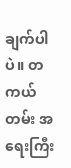ချက်ပါပဲ။ တကယ်တမ်း အရေးကြီး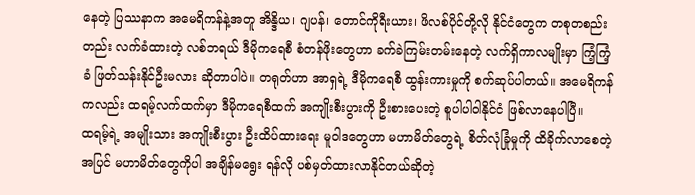နေတဲ့ ပြဿနာက အမေရိကန်နဲ့အတူ အိန္ဒိယ၊ ဂျပန်၊ တောင်ကိုရီးယား၊ ဖိလစ်ပိုင်တို့လို နိုင်ငံတွေက တစုတစည်းတည်း လက်ခံထားတဲ့ လစ်ဘရယ် ဒီမိုကရေစီ စံတန်ဖိုးတွေဟာ ခက်ခဲကြမ်းတမ်းနေတဲ့ လက်ရှိကာလမျိုးမှာ ကြံ့ကြံ့ခံ ဖြတ်သန်းနိုင်ဦးမလား ဆိုတာပါပဲ။ တရုတ်ဟာ အာရှရဲ့ ဒီမိုကရေစီ ထွန်းကားမှုကို စက်ဆုပ်ပါတယ်။ အမေရိကန်ကလည်း ထရမ့်လက်ထက်မှာ ဒီမိုကရေစီထက် အကျိုးစီးပွားကို ဦးစားပေးတဲ့ စူပါပါဝါနိုင်ငံ ဖြစ်လာနေပါပြီ။
ထရမ့်ရဲ့ အမျိုးသား အကျိုးစီးပွား ဦးထိပ်ထားရေး မူဝါဒတွေဟာ မဟာမိတ်တွေရဲ့ စိတ်လုံခြုံမှုကို ထိခိုက်လာစေတဲ့အပြင် မဟာမိတ်တွေကိုပါ အချိန်မရွေး ရန်လို ပစ်မှတ်ထားလာနိုင်တယ်ဆိုတဲ့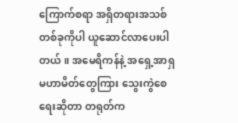ကြောက်စရာ အရှိတရားအသစ် တစ်ခုကိုပါ ယူဆောင်လာပေးပါတယ်။ အမေရိကန်နဲ့ အရှေ့အာရှ မဟာမိတ်တွေကြား သွေးကွဲစေရေးဆိုတာ တရုတ်က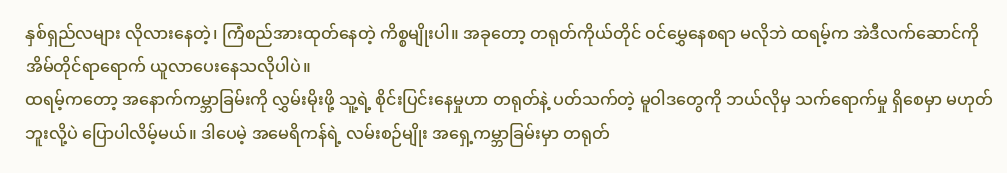နှစ်ရှည်လများ လိုလားနေတဲ့၊ ကြံစည်အားထုတ်နေတဲ့ ကိစ္စမျိုးပါ။ အခုတော့ တရုတ်ကိုယ်တိုင် ဝင်မွှေနေစရာ မလိုဘဲ ထရမ့်က အဲဒီလက်ဆောင်ကို အိမ်တိုင်ရာရောက် ယူလာပေးနေသလိုပါပဲ။
ထရမ့်ကတော့ အနောက်ကမ္ဘာခြမ်းကို လွှမ်းမိုးဖို့ သူ့ရဲ့ စိုင်းပြင်းနေမှုဟာ တရုတ်နဲ့ ပတ်သက်တဲ့ မူဝါဒတွေကို ဘယ်လိုမှ သက်ရောက်မှု ရှိစေမှာ မဟုတ်ဘူးလို့ပဲ ပြောပါလိမ့်မယ်။ ဒါပေမဲ့ အမေရိကန်ရဲ့ လမ်းစဉ်မျိုး အရှေ့ကမ္ဘာခြမ်းမှာ တရုတ်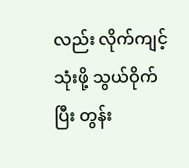လည်း လိုက်ကျင့်သုံးဖို့ သွယ်ဝိုက်ပြီး တွန်း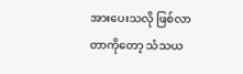အားပေးသလို ဖြစ်လာတာကိုတော့ သံသယ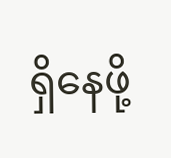ရှိနေဖို့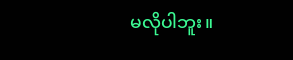မလိုပါဘူး။